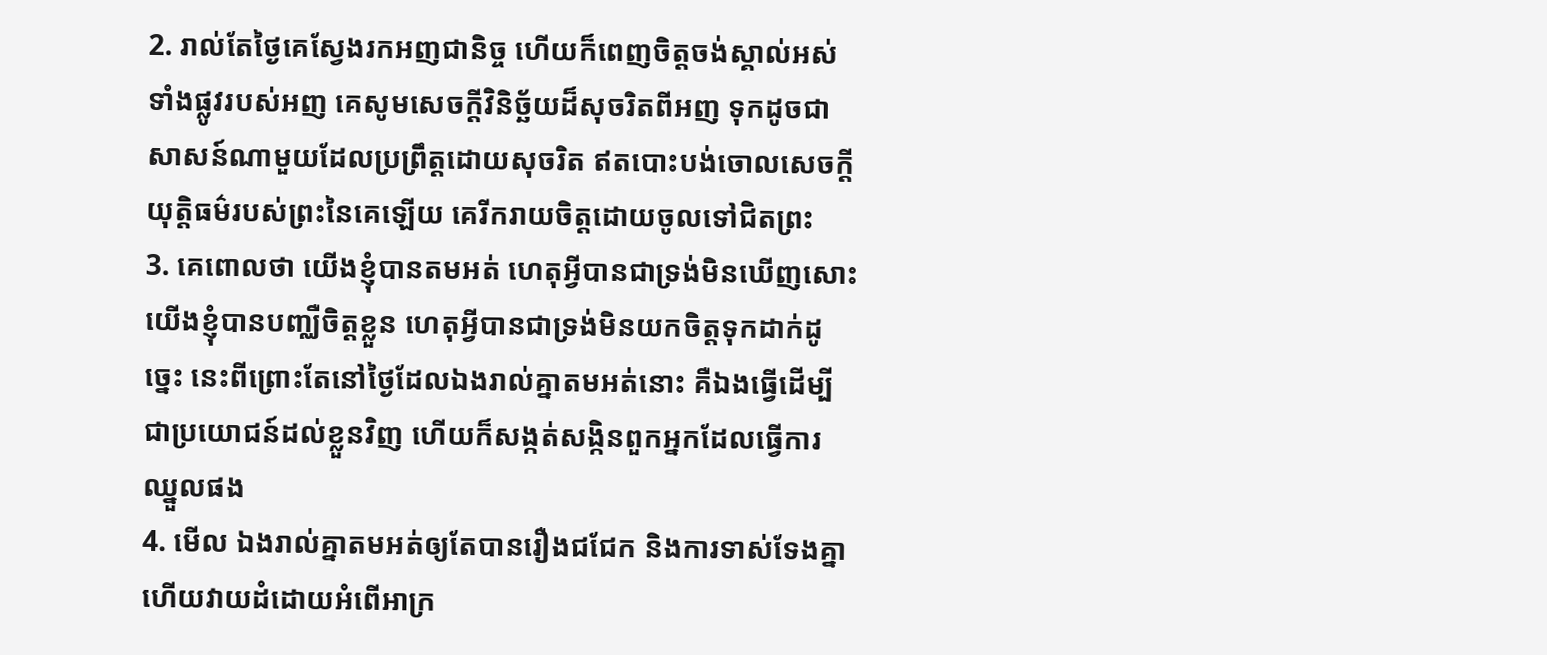2. រាល់តែថ្ងៃគេស្វែងរកអញជានិច្ច ហើយក៏ពេញចិត្តចង់ស្គាល់អស់ទាំងផ្លូវរបស់អញ គេសូមសេចក្ដីវិនិច្ឆ័យដ៏សុចរិតពីអញ ទុកដូចជាសាសន៍ណាមួយដែលប្រព្រឹត្តដោយសុចរិត ឥតបោះបង់ចោលសេចក្ដីយុត្តិធម៌របស់ព្រះនៃគេឡើយ គេរីករាយចិត្តដោយចូលទៅជិតព្រះ
3. គេពោលថា យើងខ្ញុំបានតមអត់ ហេតុអ្វីបានជាទ្រង់មិនឃើញសោះ យើងខ្ញុំបានបញ្ឈឺចិត្តខ្លួន ហេតុអ្វីបានជាទ្រង់មិនយកចិត្តទុកដាក់ដូច្នេះ នេះពីព្រោះតែនៅថ្ងៃដែលឯងរាល់គ្នាតមអត់នោះ គឺឯងធ្វើដើម្បីជាប្រយោជន៍ដល់ខ្លួនវិញ ហើយក៏សង្កត់សង្កិនពួកអ្នកដែលធ្វើការឈ្នួលផង
4. មើល ឯងរាល់គ្នាតមអត់ឲ្យតែបានរឿងជជែក និងការទាស់ទែងគ្នា ហើយវាយដំដោយអំពើអាក្រ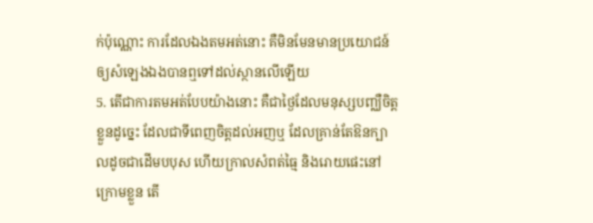ក់ប៉ុណ្ណោះ ការដែលឯងតមអត់នោះ គឺមិនមែនមានប្រយោជន៍ឲ្យសំឡេងឯងបានឮទៅដល់ស្ថានលើឡើយ
5. តើជាការតមអត់បែបយ៉ាងនោះ គឺជាថ្ងៃដែលមនុស្សបញ្ឈឺចិត្តខ្លួនដូច្នេះ ដែលជាទីពេញចិត្តដល់អញឬ ដែលគ្រាន់តែឱនក្បាលដូចជាដើមបបុស ហើយក្រាលសំពត់ធ្មៃ និងរោយផេះនៅក្រោមខ្លួន តើ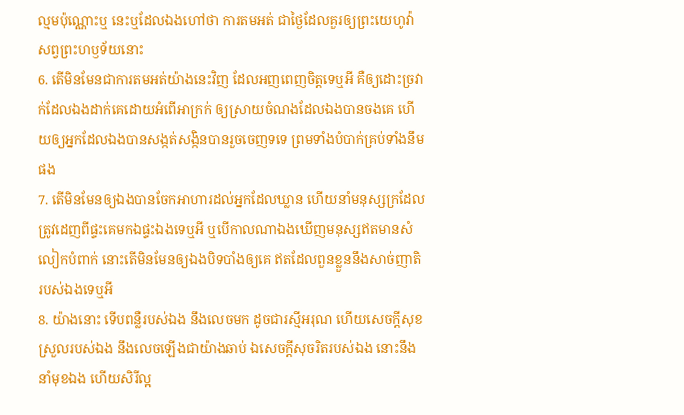ល្មមប៉ុណ្ណោះឬ នេះឬដែលឯងហៅថា ការតមអត់ ជាថ្ងៃដែលគួរឲ្យព្រះយេហូវ៉ាសព្វព្រះហឫទ័យនោះ
6. តើមិនមែនជាការតមអត់យ៉ាងនេះវិញ ដែលអញពេញចិត្តទេឬអី គឺឲ្យដោះច្រវាក់ដែលឯងដាក់គេដោយអំពើអាក្រក់ ឲ្យស្រាយចំណងដែលឯងបានចងគេ ហើយឲ្យអ្នកដែលឯងបានសង្កត់សង្កិនបានរួចចេញទទេ ព្រមទាំងបំបាក់គ្រប់ទាំងនឹមផង
7. តើមិនមែនឲ្យឯងបានចែកអាហារដល់អ្នកដែលឃ្លាន ហើយនាំមនុស្សក្រដែលត្រូវដេញពីផ្ទះគេមកឯផ្ទះឯងទេឬអី ឬបើកាលណាឯងឃើញមនុស្សឥតមានសំលៀកបំពាក់ នោះតើមិនមែនឲ្យឯងបិទបាំងឲ្យគេ ឥតដែលពួនខ្លួននឹងសាច់ញាតិរបស់ឯងទេឬអី
8. យ៉ាងនោះ ទើបពន្លឺរបស់ឯង នឹងលេចមក ដូចជារស្មីអរុណ ហើយសេចក្ដីសុខស្រួលរបស់ឯង នឹងលេចឡើងជាយ៉ាងឆាប់ ឯសេចក្ដីសុចរិតរបស់ឯង នោះនឹងនាំមុខឯង ហើយសិរីល្អ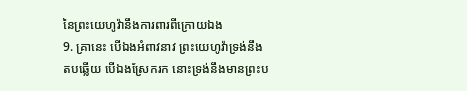នៃព្រះយេហូវ៉ានឹងការពារពីក្រោយឯង
9. គ្រានេះ បើឯងអំពាវនាវ ព្រះយេហូវ៉ាទ្រង់នឹងតបឆ្លើយ បើឯងស្រែករក នោះទ្រង់នឹងមានព្រះប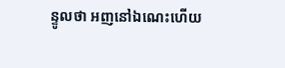ន្ទូលថា អញនៅឯណេះហើយ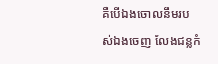គឺបើឯងចោលនឹមរបស់ឯងចេញ លែងជន្លកំ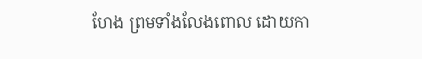ហែង ព្រមទាំងលែងពោល ដោយកា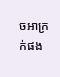ចអាក្រក់ផង